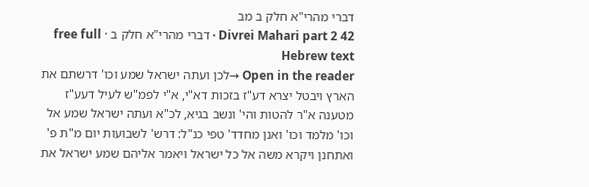דברי מהרי"א חלק ב מב
Divrei Mahari part 2 42 · דברי מהרי"א חלק ב · free full Hebrew text
Open in the reader →לכן ועתה ישראל שמע וכו' דרשתם את הארץ ויבטל יצרא דע"ז בזכות דא"י, א"י לפמ"ש לעיל דעע"ז מטענה א"ר להטות והי' ונשב בגיא, לכ"א ועתה ישראל שמע אל וכו' מלמד וכו' ואנן מחדד' טפי כנ"ל: דרש' לשבועות יום מ"ת פ' ואתחנן ויקרא משה אל כל ישראל ויאמר אליהם שמע ישראל את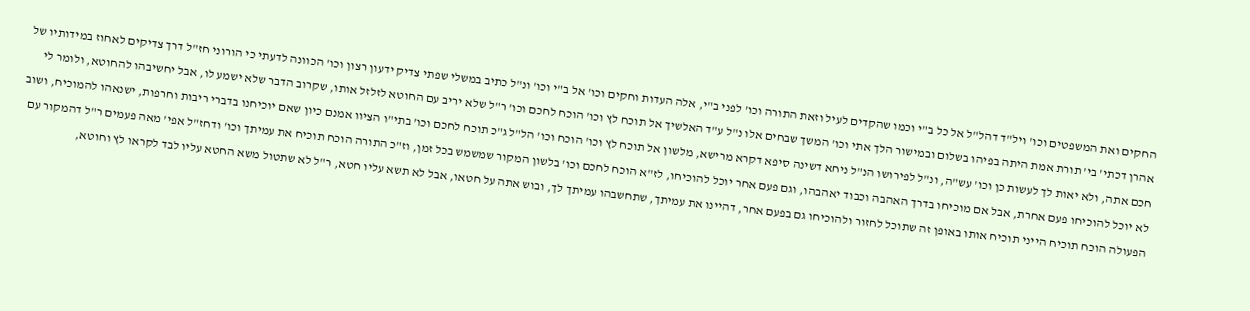החקים ואת המשפטים וכו' ויל"ד דהל"ל אל כל ב"י וכמו שהקדים לעיל וזאת התורה וכו' לפני ב"י, אלה העדות וחקים וכו' אל ב"י וכו' ונ"ל כתיב במשלי שפתי צדיק ידעון רצון וכו' הכוונה לדעתי כי הורוני חז"ל דרך צדיקים לאחוז במידותיו של אהרן דכתי' בי' תורת אמת היתה בפיהו בשלום ובמישור הלך אתי וכו' המשך שבחים אלו נ"ל ע"ד האלשיך אל תוכח לץ וכו' הוכח לחכם וכו' ר"ל שלא יריב עם החוטא לזלזל אותו, שקרוב הדבר שלא ישמע לו, אבל יחשיבהו להחוטא, ולומר לי חכם אתה, ולא יאות לך לעשות כן וכו' עש"ה, ונ"ל לפירושו הנ"ל ניחא דשינה סיפא דקרא מרישא, מלשון אל תוכח לץ וכו' הוכח וכו' הל"ל ג"כ תוכח לחכם וכו' בתי"ו הציוו אמנם כיון שאם יוכיחנו בדברי ריבות וחרפות, ישנאהו להמוכיח, ושוב לא יוכל להוכיחו פעם אחרת, אבל אם מוכיחו בדרך האהבה וכבוד יאהבהו, וגם פעם אחר יוכל להוכיחו, לז"א הוכח לחכם וכו' בלשון המקור שמשמש בכל זמן, וז"כ התורה הוכח תוכיח את עמיתך וכו' ודחז"ל אפי' מאה פעמים ר"ל דהמקור עם הפעולה הוכח תוכיח הייני תוכיח אותו באופן זה שתוכל לחזור ולהוכיחו גם בפעם אחר, דהיינו את עמיתך, שתחשבהו עמיתך לך, ובוש אתה על חטאו, אבל לא תשא עליו חטא, ר"ל לא שתטול משא החטא עליו לבד לקראו לץ וחוטא,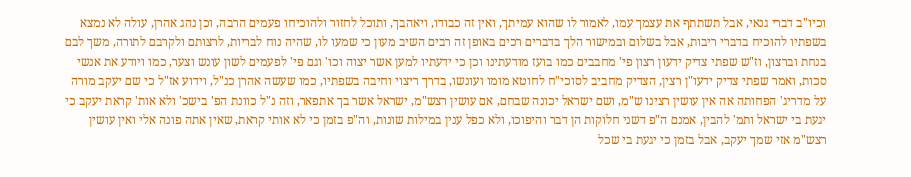וכיו"ב דברי גנאי, אבל תשתתף את עצמך עמו, לאמור לו שהוא עמיתך, ואין זה כבודו, ויאהבך, ותוכל לחזור ולהוכיחו פעמים הרבה, וכן נהג אהרן, עולה לא נמצא בשפתיו להוכיח בדברי ריבות, אבל בשלום ובמישור הלך בדברים רכים באופן זה רבים השיב מעון כי שמעו לו, שהיה נוח לבריות, לרצותם ולקרבם לתורה, משך לבם בנחת וברצון, וז"ש שפתי צדיק ידעון רצון פי' מחבבים כמו בועז מודעתינו וכן כי ידעתיו למען אשר יצוה וכו' וגם פי' לפעמים לשון עונש וצער, כמו ויודע את אנשי סכות, ואמר שפתי צדיק ידעו"ן רצין, הצדיק מחביב לסוכי"ח לחוטא מומו ועונשו, בדרך ריצוי וחיבה בשפתיו, כמו שעשה אהרן כנ"ל, וידוע אז"ל כי שם יעקב מורה על מדריג' הפחותה אה אין עושין רצינו ש"מ, ושם ישראל יכונה שבחם, אם עושין רצש"מ, ישראל אשר בך אתפאר, וזה נ"ל כוונת הפ' בישכ' ולא אות' קראת יעקב כי יגעת בי ישראל ותמ' להבין, אמנם ה"פ דשני חלוקות הן דבר והיפוכו, ולא כפל ענין במילות שונות, וה"פ בזמן כי לא אותי קראת, שאין אתה פונה אלי ואין עושין רצש"מ אזי שמך יעקב, אבל בזמן כי יגעת בי שכל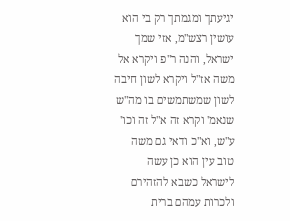יגיעתך ומגמתך רק בי הוא עושין רצש"מ, אזי שמך ישראל, והנה ר"פ ויקרא אל משה אז"ל ויקרא לשון חיבה לשון שמשתמשים בו מה"ש שנאמ' וקרא זה א"ל זה וכו' ע"ש, וא"כ ודאי גם משה טוב עין הוא כן עשה לישראל כשבא להזהירם ולכרות עמהם ברית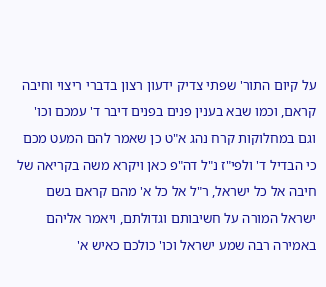על קיום התור' שפתי צדיק ידעון רצון בדברי ריצוי וחיבה קראם, וכמו שבא בענין פנים בפנים דיבר ד' עמכם וכו' וגם במחלוקות קרח נהג א"ט כן שאמר להם המעט מכם כי הבדיל ד' ולפי"ז נ"ל דה"פ כאן ויקרא משה בקריאה של חיבה אל כל ישראל, ר"ל אל כל א' מהם קראם בשם ישראל המורה על חשיבותם וגדולתם, ויאמר אליהם באמירה רבה שמע ישראל וכו' כולכם כאיש א'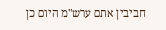חביבין אתם ערש"מ היום כן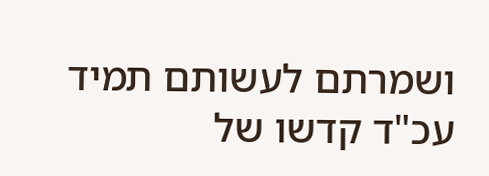ושמרתם לעשותם תמיד עכ"ד קדשו של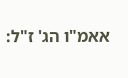אאמ"ו הג' ז"ל: